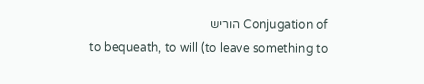Conjugation of הוריש
to bequeath, to will (to leave something to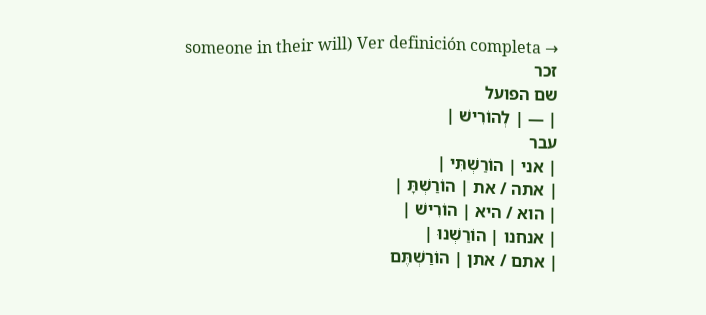someone in their will) Ver definición completa →
זכר
שם הפועל
| — | לְהוֹרִישׁ |
עבר
| אני | הוֹרַשְׁתִּי |
| אתה / את | הוֹרַשְׁתָּ |
| הוא / היא | הוֹרִישׁ |
| אנחנו | הוֹרַשְׁנוּ |
| אתם / אתן | הוֹרַשְׁתֶּם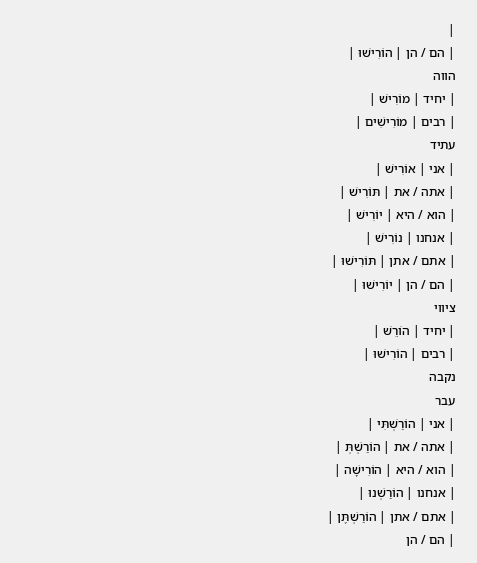|
| הם / הן | הוֹרִישׁוּ |
הווה
| יחיד | מוֹרִישׁ |
| רבים | מוֹרִישִׁים |
עתיד
| אני | אוֹרִישׁ |
| אתה / את | תּוֹרִישׁ |
| הוא / היא | יוֹרִישׁ |
| אנחנו | נוֹרִישׁ |
| אתם / אתן | תּוֹרִישׁוּ |
| הם / הן | יוֹרִישׁוּ |
ציווי
| יחיד | הוֹרֵשׁ |
| רבים | הוֹרִישׁוּ |
נקבה
עבר
| אני | הוֹרַשְׁתִּי |
| אתה / את | הוֹרַשְׁתְּ |
| הוא / היא | הוֹרִישָׁה |
| אנחנו | הוֹרַשְׁנוּ |
| אתם / אתן | הוֹרַשְׁתֶּן |
| הם / הן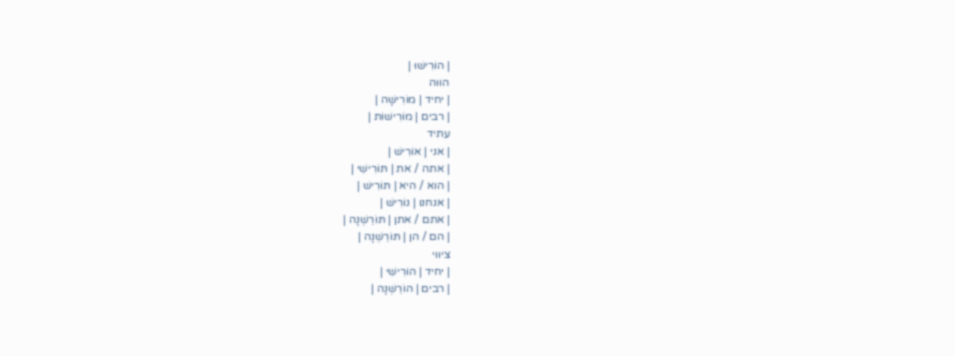| הוֹרִישׁוּ |
הווה
| יחיד | מוֹרִישָׁה |
| רבים | מוֹרִישׁוֹת |
עתיד
| אני | אוֹרִישׁ |
| אתה / את | תּוֹרִישִׁי |
| הוא / היא | תּוֹרִישׁ |
| אנחנו | נוֹרִישׁ |
| אתם / אתן | תּוֹרֵשְׁנָה |
| הם / הן | תּוֹרֵשְׁנָה |
ציווי
| יחיד | הוֹרִישִׁי |
| רבים | הוֹרֵשְׁנָה |